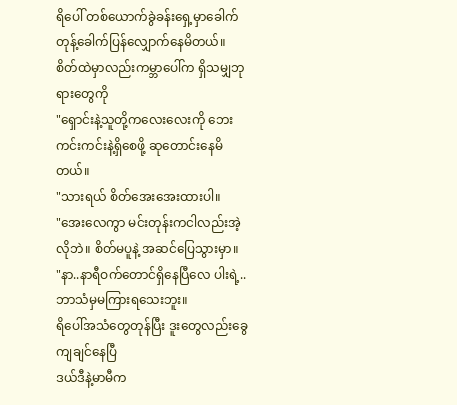ရိပေါ် တစ်ယောက်ခွဲခန်းရှေ့မှာခေါက်တုန့်ခေါက်ပြန်လျှောက်နေမိတယ်။
စိတ်ထဲမှာလည်းကမ္ဘာပေါ်က ရှိသမျှဘုရားတွေကို
"ရှောင်းနဲ့သူတို့ကလေးလေးကို ဘေးကင်းကင်းနဲ့ရှိစေဖို့ ဆုတောင်းနေမိတယ်။
"သားရယ် စိတ်အေးအေးထားပါ။
"အေးလေကွာ မင်းတုန်းကငါလည်းအဲ့လိုဘဲ။ စိတ်မပူနဲ့ အဆင်ပြေသွားမှာ။
"နာ..နာရီဝက်တောင်ရှိနေပြီလေ ပါးရဲ့.. ဘာသံမှမကြားရသေးဘူး။
ရိပေါ်အသံတွေတုန်ပြီး ဒူးတွေလည်းခွေကျချင်နေပြီ
ဒယ်ဒီနဲ့မာမီက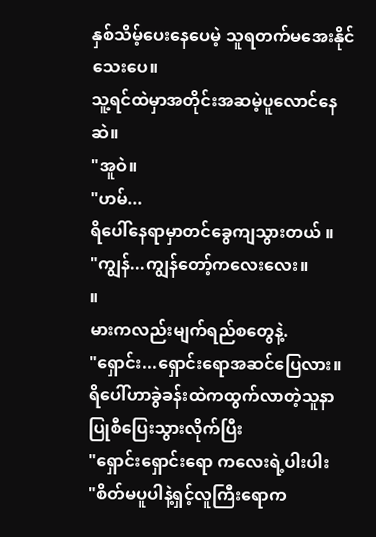နှစ်သိမ့်ပေးနေပေမဲ့ သူရတက်မအေးနိုင်သေးပေ။
သူ့ရင်ထဲမှာအတိုင်းအဆမဲ့ပူလောင်နေဆဲ။
"အူဝဲ။
"ဟမ်...
ရိပေါ်နေရာမှာတင်ခွေကျသွားတယ် ။
"ကျွန်...ကျွန်တော့်ကလေးလေး။
။
မားကလည်းမျက်ရည်စတွေနဲ့.
"ရှောင်း...ရှောင်းရောအဆင်ပြေလား။
ရိပေါ်ဟာခွဲခန်းထဲကထွက်လာတဲ့သူနာပြုစီပြေးသွားလိုက်ပြီး
"ရှောင်းရှောင်းရော ကလေးရဲ့ပါးပါး
"စိတ်မပူပါနဲ့ရှင့်လူကြီးရောက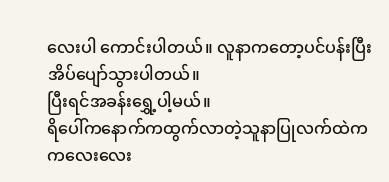လေးပါ ကောင်းပါတယ်။ လူနာကတော့ပင်ပန်းပြီးအိပ်ပျော်သွားပါတယ်။
ပြီးရင်အခန်းရွှေ့ပါ့မယ်။
ရိပေါ်ကနောက်ကထွက်လာတဲ့သူနာပြုလက်ထဲက ကလေးလေး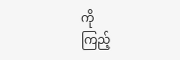ကို
ကြည့်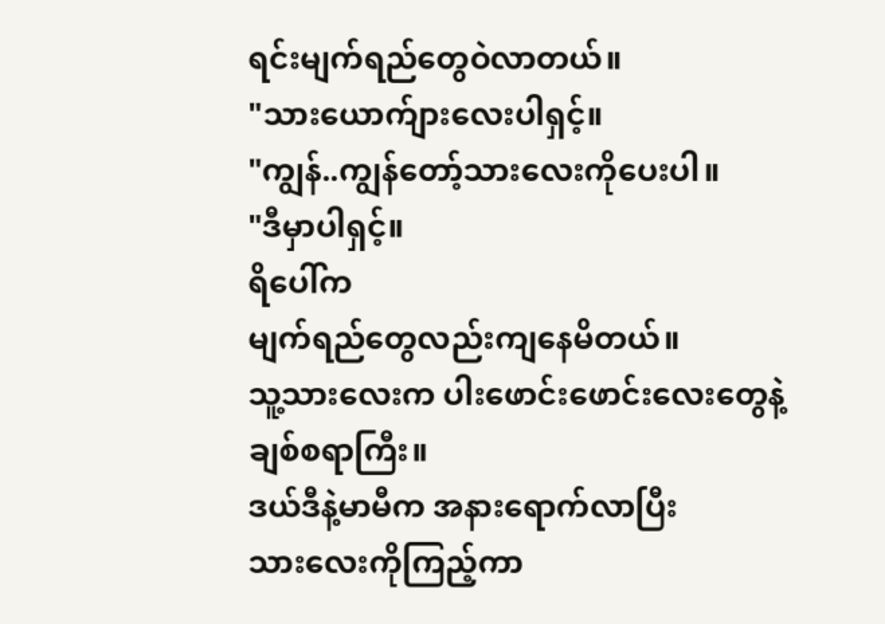ရင်းမျက်ရည်တွေဝဲလာတယ်။
"သားယောက်ျားလေးပါရှင့်။
"ကျွန်..ကျွန်တော့်သားလေးကိုပေးပါ။
"ဒီမှာပါရှင့်။
ရိပေါ်က
မျက်ရည်တွေလည်းကျနေမိတယ်။
သူ့သားလေးက ပါးဖောင်းဖောင်းလေးတွေနဲ့ ချစ်စရာကြီး။
ဒယ်ဒီနဲ့မာမီက အနားရောက်လာပြီး
သားလေးကိုကြည့်ကာ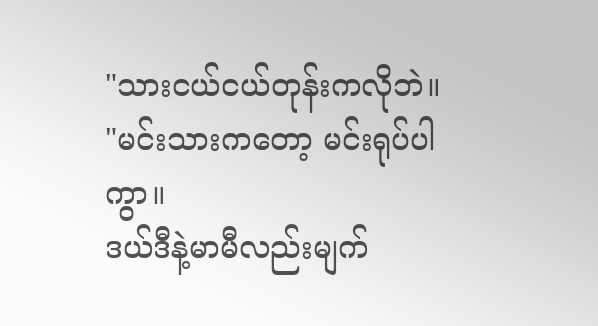"သားငယ်ငယ်တုန်းကလိုဘဲ။
"မင်းသားကတော့ မင်းရုပ်ပါကွာ။
ဒယ်ဒီနဲ့မာမီလည်းမျက်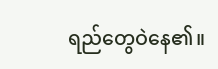ရည်တွေဝဲနေ၏။